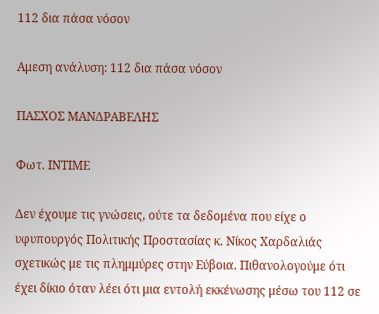112 δια πάσα νόσον

Aμεση ανάλυση: 112 δια πάσα νόσον

ΠΑΣΧΟΣ ΜΑΝΔΡΑΒΕΛΗΣ

Φωτ. ΙΝΤΙΜΕ

Δεν έχουμε τις γνώσεις, ούτε τα δεδομένα που είχε ο υφυπουργός Πολιτικής Προστασίας κ. Νίκος Χαρδαλιάς σχετικώς με τις πλημμύρες στην Εύβοια. Πιθανολογούμε ότι έχει δίκιο όταν λέει ότι μια εντολή εκκένωσης μέσω του 112 σε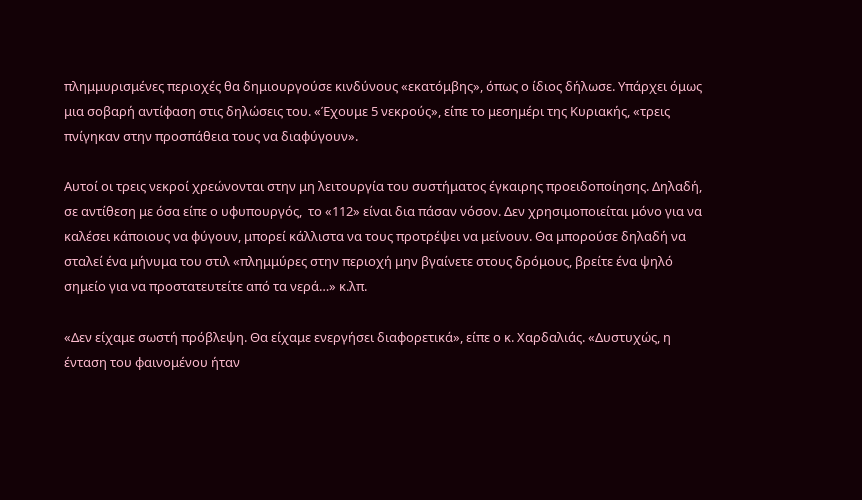πλημμυρισμένες περιοχές θα δημιουργούσε κινδύνους «εκατόμβης», όπως ο ίδιος δήλωσε. Υπάρχει όμως μια σοβαρή αντίφαση στις δηλώσεις του. «Έχουμε 5 νεκρούς», είπε το μεσημέρι της Κυριακής, «τρεις πνίγηκαν στην προσπάθεια τους να διαφύγουν».

Αυτοί οι τρεις νεκροί χρεώνονται στην μη λειτουργία του συστήματος έγκαιρης προειδοποίησης. Δηλαδή, σε αντίθεση με όσα είπε ο υφυπουργός,  το «112» είναι δια πάσαν νόσον. Δεν χρησιμοποιείται μόνο για να καλέσει κάποιους να φύγουν, μπορεί κάλλιστα να τους προτρέψει να μείνουν. Θα μπορούσε δηλαδή να σταλεί ένα μήνυμα του στιλ «πλημμύρες στην περιοχή μην βγαίνετε στους δρόμους, βρείτε ένα ψηλό σημείο για να προστατευτείτε από τα νερά…» κ.λπ.

«Δεν είχαμε σωστή πρόβλεψη. Θα είχαμε ενεργήσει διαφορετικά», είπε ο κ. Χαρδαλιάς. «Δυστυχώς, η ένταση του φαινομένου ήταν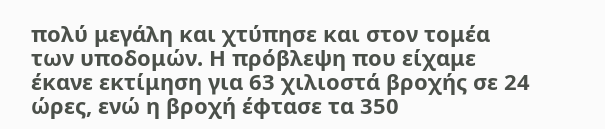πολύ μεγάλη και χτύπησε και στον τομέα των υποδομών. Η πρόβλεψη που είχαμε έκανε εκτίμηση για 63 χιλιοστά βροχής σε 24 ώρες, ενώ η βροχή έφτασε τα 350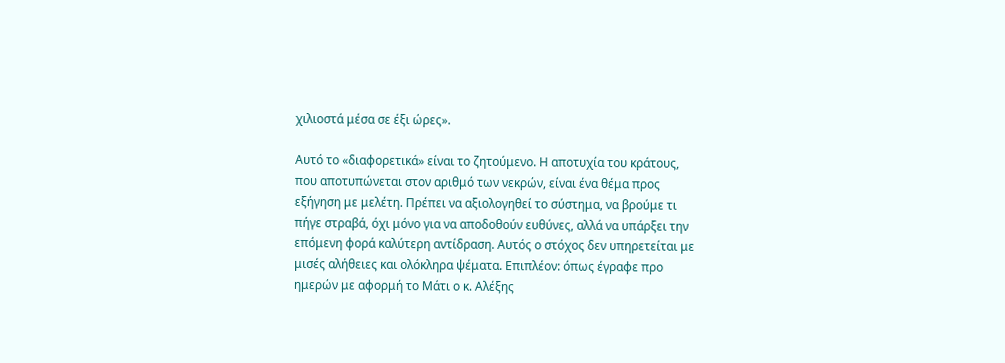χιλιοστά μέσα σε έξι ώρες».

Αυτό το «διαφορετικά» είναι το ζητούμενο. Η αποτυχία του κράτους, που αποτυπώνεται στον αριθμό των νεκρών, είναι ένα θέμα προς εξήγηση με μελέτη. Πρέπει να αξιολογηθεί το σύστημα, να βρούμε τι πήγε στραβά, όχι μόνο για να αποδοθούν ευθύνες, αλλά να υπάρξει την επόμενη φορά καλύτερη αντίδραση. Αυτός ο στόχος δεν υπηρετείται με μισές αλήθειες και ολόκληρα ψέματα. Επιπλέον: όπως έγραφε προ ημερών με αφορμή το Μάτι ο κ. Αλέξης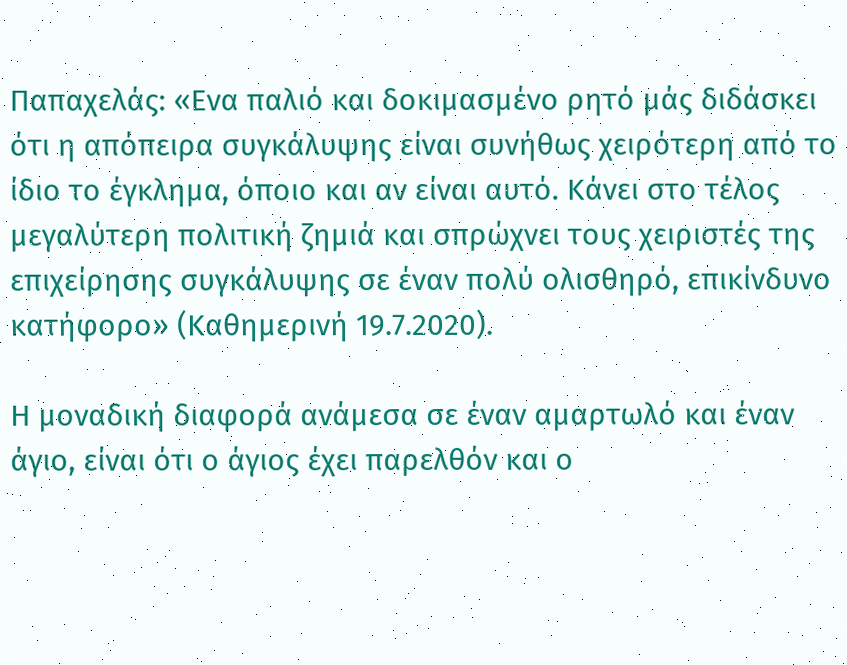Παπαχελάς: «Ενα παλιό και δοκιμασμένο ρητό μάς διδάσκει ότι η απόπειρα συγκάλυψης είναι συνήθως χειρότερη από το ίδιο το έγκλημα, όποιο και αν είναι αυτό. Κάνει στο τέλος μεγαλύτερη πολιτική ζημιά και σπρώχνει τους χειριστές της επιχείρησης συγκάλυψης σε έναν πολύ ολισθηρό, επικίνδυνο κατήφορο» (Καθημερινή 19.7.2020).

Η μοναδική διαφορά ανάμεσα σε έναν αμαρτωλό και έναν άγιο, είναι ότι ο άγιος έχει παρελθόν και ο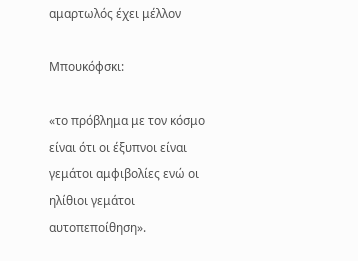αμαρτωλός έχει μέλλον

Μπουκόφσκι:

«το πρόβλημα με τον κόσμο είναι ότι οι έξυπνοι είναι γεμάτοι αμφιβολίες ενώ οι ηλίθιοι γεμάτοι αυτοπεποίθηση».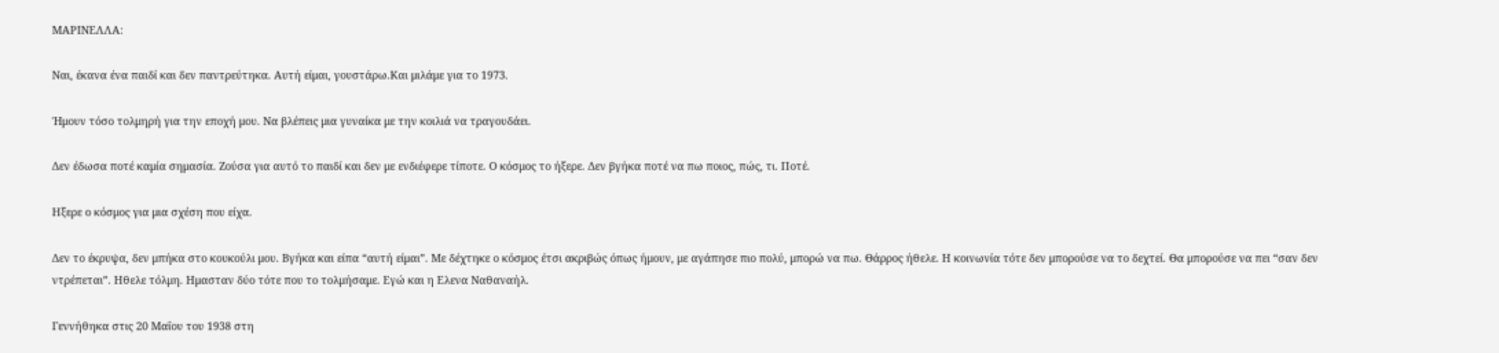ΜΑΡΙΝΕΛΛΑ:

Ναι, έκανα ένα παιδί και δεν παντρεύτηκα. Αυτή είμαι, γουστάρω.Και μιλάμε για το 1973.

Ήμουν τόσο τολμηρή για την εποχή μου. Να βλέπεις μια γυναίκα με την κοιλιά να τραγουδάει.

Δεν έδωσα ποτέ καμία σημασία. Ζούσα για αυτό το παιδί και δεν με ενδιέφερε τίποτε. Ο κόσμος το ήξερε. Δεν βγήκα ποτέ να πω ποιος, πώς, τι. Ποτέ.

Ηξερε ο κόσμος για μια σχέση που είχα.

Δεν το έκρυψα, δεν μπήκα στο κουκούλι μου. Βγήκα και είπα “αυτή είμαι”. Με δέχτηκε ο κόσμος έτσι ακριβώς όπως ήμουν, με αγάπησε πιο πολύ, μπορώ να πω. Θάρρος ήθελε. Η κοινωνία τότε δεν μπορούσε να το δεχτεί. Θα μπορούσε να πει “σαν δεν ντρέπεται”. Ηθελε τόλμη. Ημασταν δύο τότε που το τολμήσαμε. Εγώ και η Ελενα Ναθαναήλ.

Γεννήθηκα στις 20 Μαΐου του 1938 στη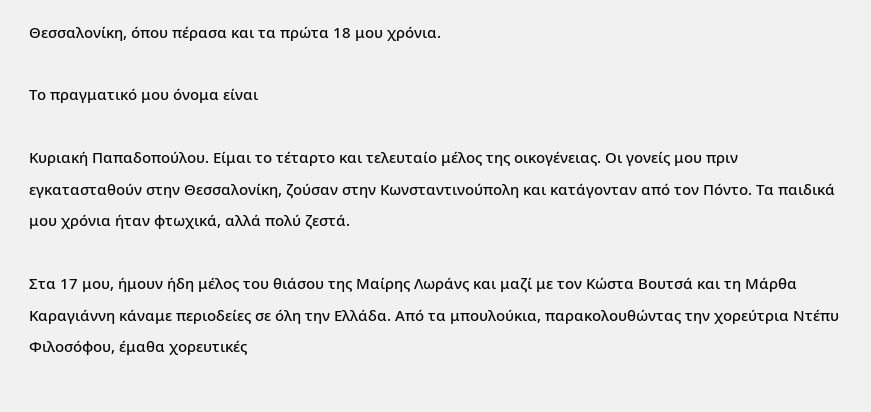Θεσσαλονίκη, όπου πέρασα και τα πρώτα 18 μου χρόνια.

Το πραγματικό μου όνομα είναι

Κυριακή Παπαδοπούλου. Είμαι το τέταρτο και τελευταίο μέλος της οικογένειας. Οι γονείς μου πριν εγκατασταθούν στην Θεσσαλονίκη, ζούσαν στην Κωνσταντινούπολη και κατάγονταν από τον Πόντο. Τα παιδικά μου χρόνια ήταν φτωχικά, αλλά πολύ ζεστά.

Στα 17 μου, ήμουν ήδη μέλος του θιάσου της Μαίρης Λωράνς και μαζί με τον Κώστα Βουτσά και τη Μάρθα Καραγιάννη κάναμε περιοδείες σε όλη την Ελλάδα. Από τα μπουλούκια, παρακολουθώντας την χορεύτρια Ντέπυ Φιλοσόφου, έμαθα χορευτικές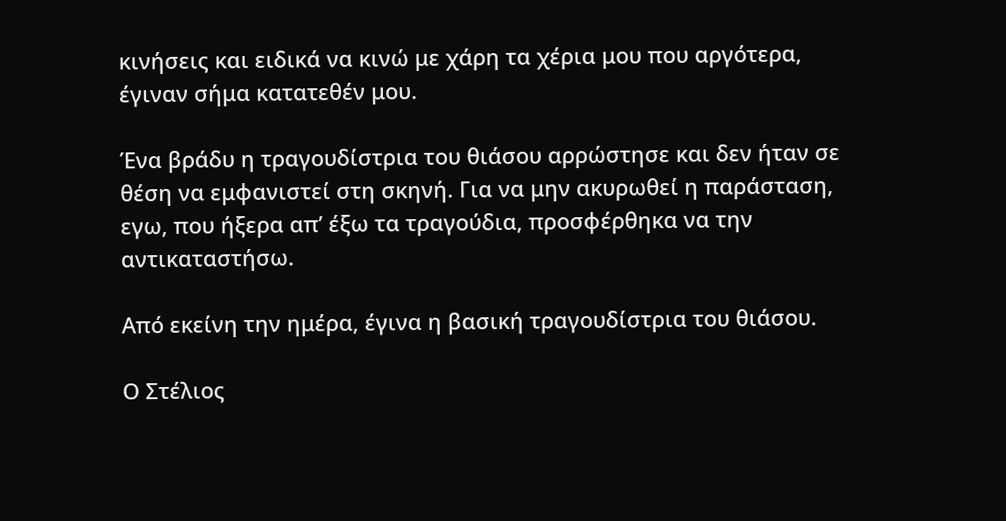κινήσεις και ειδικά να κινώ με χάρη τα χέρια μου που αργότερα, έγιναν σήμα κατατεθέν μου.

Ένα βράδυ η τραγουδίστρια του θιάσου αρρώστησε και δεν ήταν σε θέση να εμφανιστεί στη σκηνή. Για να μην ακυρωθεί η παράσταση, εγω, που ήξερα απ’ έξω τα τραγούδια, προσφέρθηκα να την αντικαταστήσω.

Από εκείνη την ημέρα, έγινα η βασική τραγουδίστρια του θιάσου.

Ο Στέλιος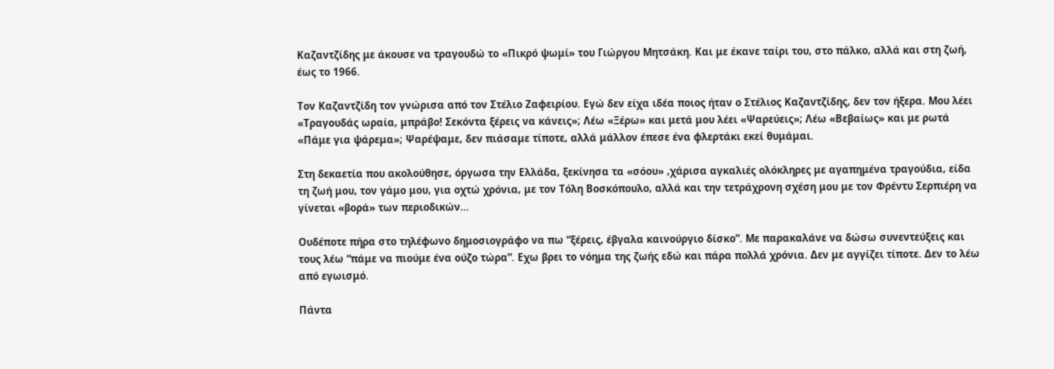Καζαντζίδης με άκουσε να τραγουδώ το «Πικρό ψωμί» του Γιώργου Μητσάκη. Και με έκανε ταίρι του, στο πάλκο, αλλά και στη ζωή, έως το 1966.

Τον Καζαντζίδη τον γνώρισα από τον Στέλιο Ζαφειρίου. Εγώ δεν είχα ιδέα ποιος ήταν ο Στέλιος Καζαντζίδης, δεν τον ήξερα. Μου λέει «Τραγουδάς ωραία, μπράβο! Σεκόντα ξέρεις να κάνεις»; Λέω «Ξέρω» και μετά μου λέει «Ψαρεύεις»; Λέω «Βεβαίως» και με ρωτά «Πάμε για ψάρεμα»; Ψαρέψαμε, δεν πιάσαμε τίποτε, αλλά μάλλον έπεσε ένα φλερτάκι εκεί θυμάμαι.

Στη δεκαετία που ακολούθησε, όργωσα την Ελλάδα, ξεκίνησα τα «σόου» ,χάρισα αγκαλιές ολόκληρες με αγαπημένα τραγούδια, είδα τη ζωή μου, τον γάμο μου, για οχτώ χρόνια, με τον Τόλη Βοσκόπουλο, αλλά και την τετράχρονη σχέση μου με τον Φρέντυ Σερπιέρη να γίνεται «βορά» των περιοδικών…

Ουδέποτε πήρα στο τηλέφωνο δημοσιογράφο να πω “ξέρεις, έβγαλα καινούργιο δίσκο”. Με παρακαλάνε να δώσω συνεντεύξεις και τους λέω “πάμε να πιούμε ένα ούζο τώρα”. Εχω βρει το νόημα της ζωής εδώ και πάρα πολλά χρόνια. Δεν με αγγίζει τίποτε. Δεν το λέω από εγωισμό.

Πάντα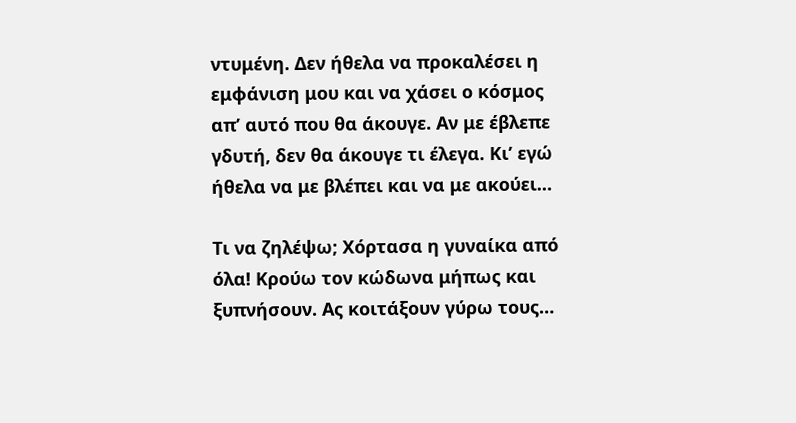ντυμένη. Δεν ήθελα να προκαλέσει η εμφάνιση μου και να χάσει ο κόσμος απ’ αυτό που θα άκουγε. Αν με έβλεπε γδυτή, δεν θα άκουγε τι έλεγα. Κι’ εγώ ήθελα να με βλέπει και να με ακούει…

Τι να ζηλέψω; Χόρτασα η γυναίκα από όλα! Κρούω τον κώδωνα μήπως και ξυπνήσουν. Ας κοιτάξουν γύρω τους…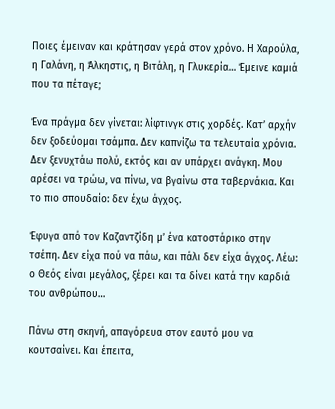Ποιες έμειναν και κράτησαν γερά στον χρόνο. Η Χαρούλα, η Γαλάνη, η Άλκηστις, η Βιτάλη, η Γλυκερία… Έμεινε καμιά που τα πέταγε;

Ένα πράγμα δεν γίνεται: λίφτινγκ στις χορδές. Κατ’ αρχήν δεν ξοδεύομαι τσάμπα. Δεν καπνίζω τα τελευταία χρόνια. Δεν ξενυχτάω πολύ, εκτός και αν υπάρχει ανάγκη. Μου αρέσει να τρώω, να πίνω, να βγαίνω στα ταβερνάκια. Και το πιο σπουδαίο: δεν έχω άγχος.

Έφυγα από τον Καζαντζίδη μ’ ένα κατοστάρικο στην τσέπη. Δεν είχα πού να πάω, και πάλι δεν είχα άγχος. Λέω: ο Θεός είναι μεγάλος, ξέρει και τα δίνει κατά την καρδιά του ανθρώπου…

Πάνω στη σκηνή, απαγόρευα στον εαυτό μου να κουτσαίνει. Και έπειτα,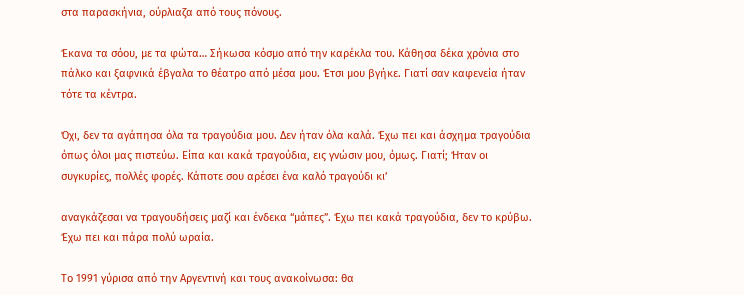στα παρασκήνια, ούρλιαζα από τους πόνους.

Έκανα τα σόου, με τα φώτα… Σήκωσα κόσμο από την καρέκλα του. Κάθησα δέκα χρόνια στο πάλκο και ξαφνικά έβγαλα το θέατρο από μέσα μου. Έτσι μου βγήκε. Γιατί σαν καφενεία ήταν τότε τα κέντρα.

Όχι, δεν τα αγάπησα όλα τα τραγούδια μου. Δεν ήταν όλα καλά. Έχω πει και άσχημα τραγούδια όπως όλοι μας πιστεύω. Είπα και κακά τραγούδια, εις γνώσιν μου, όμως. Γιατί; Ήταν οι συγκυρίες, πολλές φορές. Κάποτε σου αρέσει ένα καλό τραγούδι κι’

αναγκάζεσαι να τραγουδήσεις μαζί και ένδεκα “μάπες”. Έχω πει κακά τραγούδια, δεν το κρύβω. Έχω πει και πάρα πολύ ωραία.

Το 1991 γύρισα από την Αργεντινή και τους ανακοίνωσα: θα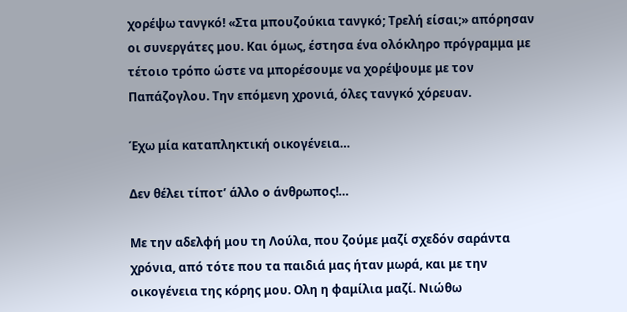χορέψω τανγκό! «Στα μπουζούκια τανγκό; Τρελή είσαι;» απόρησαν οι συνεργάτες μου. Και όμως, έστησα ένα ολόκληρο πρόγραμμα με τέτοιο τρόπο ώστε να μπορέσουμε να χορέψουμε με τον Παπάζογλου. Την επόμενη χρονιά, όλες τανγκό χόρευαν.

Έχω μία καταπληκτική οικογένεια…

Δεν θέλει τίποτ’ άλλο ο άνθρωπος!…

Με την αδελφή μου τη Λούλα, που ζούμε μαζί σχεδόν σαράντα χρόνια, από τότε που τα παιδιά μας ήταν μωρά, και με την οικογένεια της κόρης μου. Ολη η φαμίλια μαζί. Νιώθω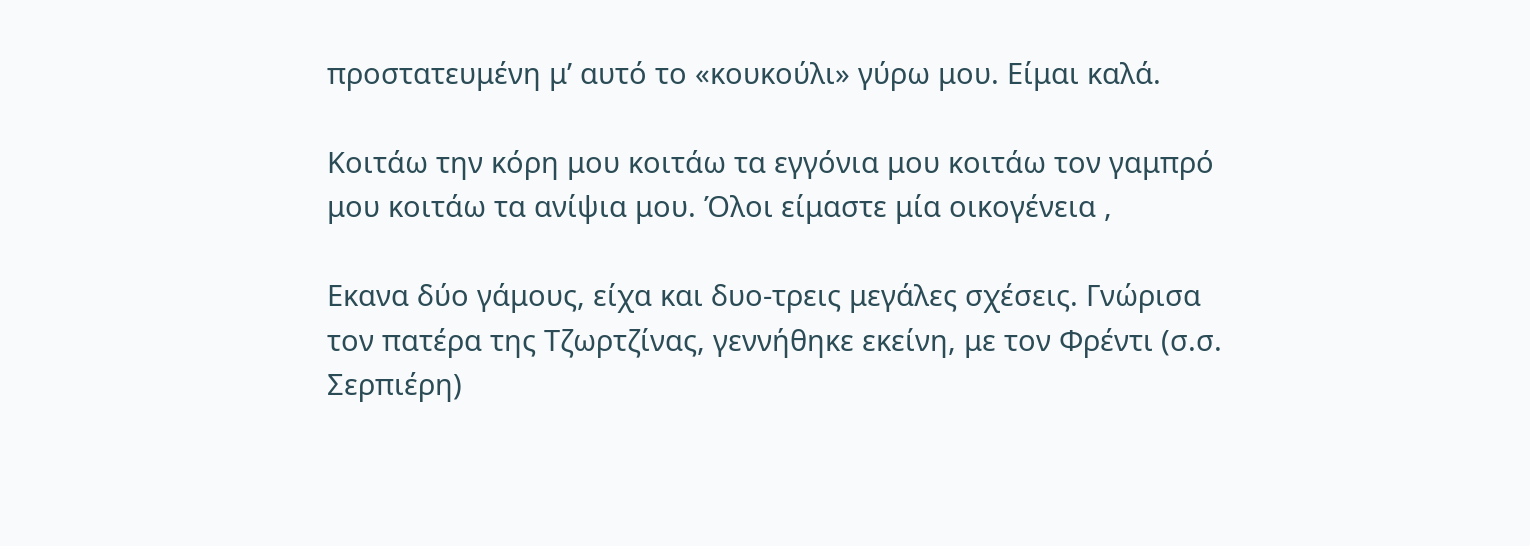προστατευμένη μ’ αυτό το «κουκούλι» γύρω μου. Είμαι καλά.

Κοιτάω την κόρη μου κοιτάω τα εγγόνια μου κοιτάω τον γαμπρό μου κοιτάω τα ανίψια μου. Όλοι είμαστε μία οικογένεια ,

Εκανα δύο γάμους, είχα και δυο-τρεις μεγάλες σχέσεις. Γνώρισα τον πατέρα της Τζωρτζίνας, γεννήθηκε εκείνη, με τον Φρέντι (σ.σ. Σερπιέρη)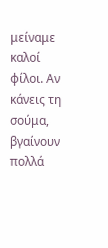μείναμε καλοί φίλοι. Αν κάνεις τη σούμα, βγαίνουν πολλά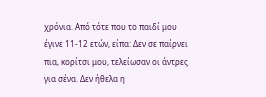χρόνια. Από τότε που το παιδί μου έγινε 11-12 ετών, είπα: Δεν σε παίρνει πια, κορίτσι μου, τελείωσαν οι άντρες για σένα. Δεν ήθελα η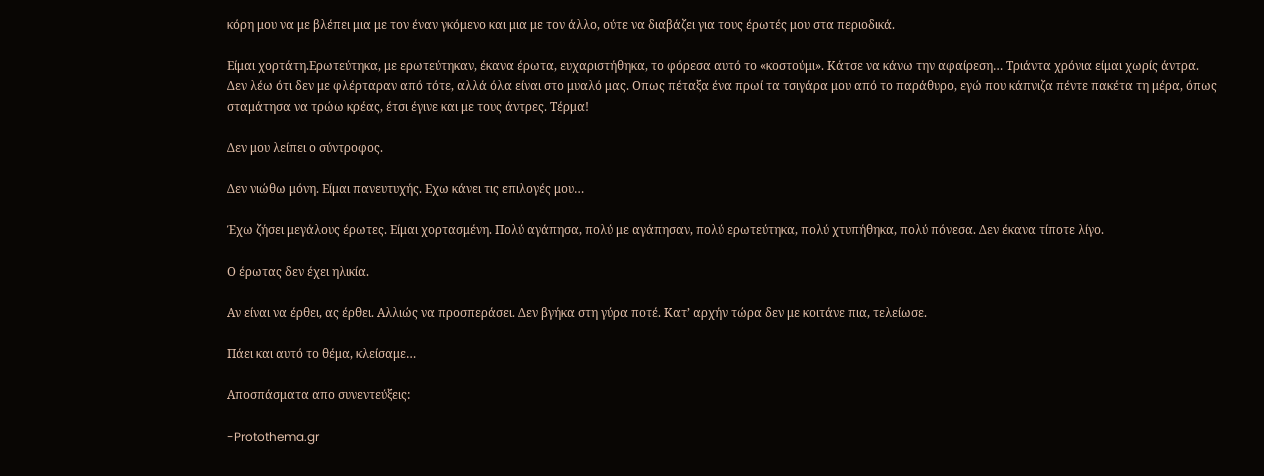κόρη μου να με βλέπει μια με τον έναν γκόμενο και μια με τον άλλο, ούτε να διαβάζει για τους έρωτές μου στα περιοδικά.

Είμαι χορτάτη.Ερωτεύτηκα, με ερωτεύτηκαν, έκανα έρωτα, ευχαριστήθηκα, το φόρεσα αυτό το «κοστούμι». Κάτσε να κάνω την αφαίρεση… Τριάντα χρόνια είμαι χωρίς άντρα. Δεν λέω ότι δεν με φλέρταραν από τότε, αλλά όλα είναι στο μυαλό μας. Οπως πέταξα ένα πρωί τα τσιγάρα μου από το παράθυρο, εγώ που κάπνιζα πέντε πακέτα τη μέρα, όπως σταμάτησα να τρώω κρέας, έτσι έγινε και με τους άντρες. Τέρμα!

Δεν μου λείπει ο σύντροφος.

Δεν νιώθω μόνη. Είμαι πανευτυχής. Εχω κάνει τις επιλογές μου…

Έχω ζήσει μεγάλους έρωτες. Είμαι χορτασμένη. Πολύ αγάπησα, πολύ με αγάπησαν, πολύ ερωτεύτηκα, πολύ χτυπήθηκα, πολύ πόνεσα. Δεν έκανα τίποτε λίγο.

Ο έρωτας δεν έχει ηλικία.

Αν είναι να έρθει, ας έρθει. Αλλιώς να προσπεράσει. Δεν βγήκα στη γύρα ποτέ. Κατ’ αρχήν τώρα δεν με κοιτάνε πια, τελείωσε.

Πάει και αυτό το θέμα, κλείσαμε…

Αποσπάσματα απο συνεντεύξεις:

-Protothema.gr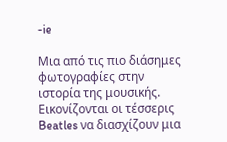-ie

Μια από τις πιο διάσημες φωτογραφίες στην ιστορία της μουσικής. Εικονίζονται οι τέσσερις Beatles να διασχίζουν μια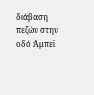διάβαση πεζών στην οδό Άμπεϊ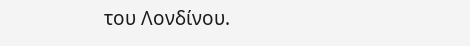του Λονδίνου.